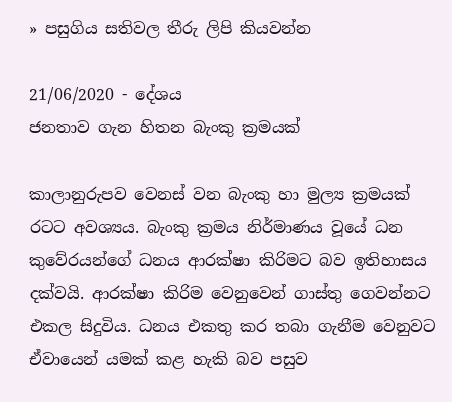» පසුගිය සතිවල තීරු ලිපි කියවන්න

21/06/2020 - දේශය
ජනතාව ගැන හිතන බැංකු ක්‍රමයක්

කාලානුරුපව වෙනස් වන බැංකු හා මුල්‍ය ක්‍රමයක් රටට අවශ්‍යය. බැංකු ක්‍රමය නිර්මාණය වූයේ ධන කුවේරයන්ගේ ධනය ආරක්ෂා කිරිමට බව ඉතිහාසය දක්වයි. ආරක්ෂා කිරිම වෙනුවෙන් ගාස්තු ගෙවන්නට එකල සිදුවිය. ධනය එකතු කර තබා ගැනීම වෙනුවට ඒවායෙන් යමක් කළ හැකි බව පසුව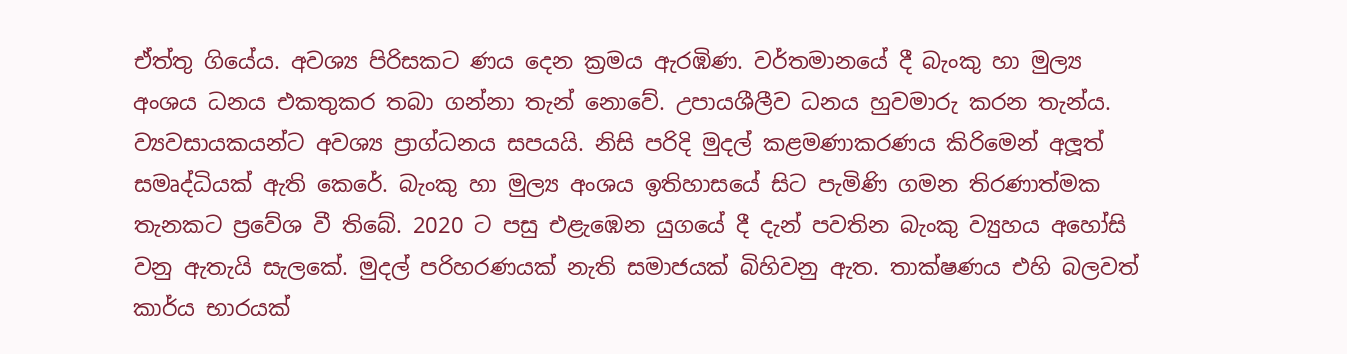ඒත්තු ගියේය. අවශ්‍ය පිරිසකට ණය දෙන ක්‍රමය ඇරඹිණ. වර්තමානයේ දී බැංකු හා මුල්‍ය අංශය ධනය එකතුකර තබා ගන්නා තැන් නොවේ. උපායශීලීව ධනය හුවමාරු කරන තැන්ය. ව්‍යවසායකයන්ට අවශ්‍ය ප්‍රාග්ධනය සපයයි. නිසි පරිදි මුදල් කළමණාකරණය කිරිමෙන් අලූත් සමෘද්ධියක් ඇති කෙරේ. බැංකු හා මුල්‍ය අංශය ඉතිහාසයේ සිට පැමිණි ගමන තිරණාත්මක තැනකට ප්‍රවේශ වී තිබේ. 2020 ට පසු එළැඹෙන යුගයේ දී දැන් පවතින බැංකු ව්‍යුහය අහෝසි වනු ඇතැයි සැලකේ. මුදල් පරිහරණයක් නැති සමාජයක් බිහිවනු ඇත. තාක්ෂණය එහි බලවත් කාර්ය භාරයක්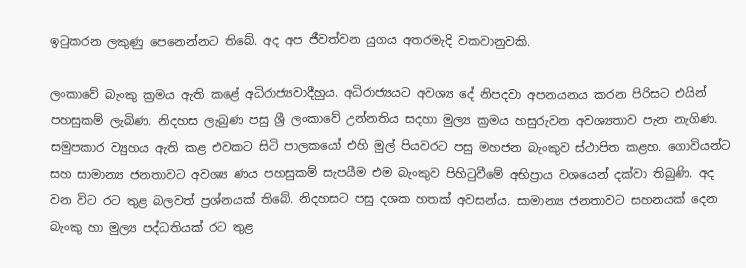ඉටුකරන ලකුණු පෙනෙන්නට තිබේ. අද අප ජීවත්වන යුගය අතරමැදි වකවානුවකි.

ලංකාවේ බැංකු ක්‍රමය ඇති කළේ අධිරාජ්‍යවාදීහුය. අධිරාජ්‍යයට අවශ්‍ය දේ නිපදවා අපනයනය කරන පිරිසට එයින් පහසුකම් ලැබිණ. නිදහස ලැබුණ පසු ශ්‍රී ලංකාවේ උන්නතිය සදහා මුල්‍ය ක්‍රමය හසුරුවන අවශ්‍යතාව පැන නැගිණ. සමුපකාර ව්‍යුහය ඇති කළ එවකට සිටි පාලකයෝ එහි මුල් පියවරට පසු මහජන බැංකුව ස්ථාපිත කළහ. ගොවියන්ට සහ සාමාන්‍ය ජනතාවට අවශ්‍ය ණය පහසුකම් සැපයීම එම බැංකුව පිහිටුවීමේ අභිප්‍රාය වශයෙන් දක්වා තිබුණි. අද වන විට රට තුළ බලවත් ප්‍රශ්නයක් තිබේ. නිදහසට පසු දශක හතක් අවසන්ය. සාමාන්‍ය ජනතාවට සහනයක් දෙන බැංකු හා මුල්‍ය පද්ධතියක් රට තුළ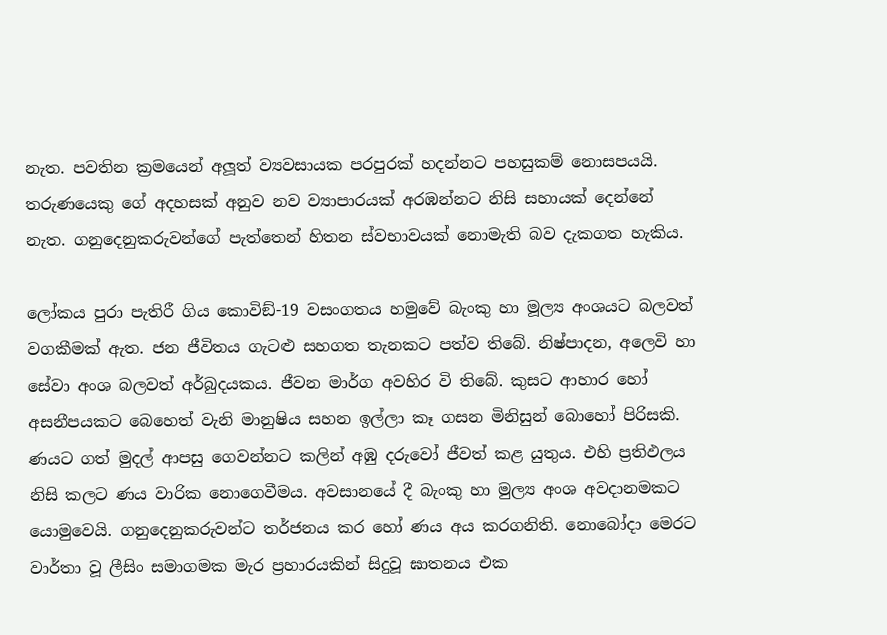නැත. පවතින ක්‍රමයෙන් අලූත් ව්‍යවසායක පරපුරක් හදන්නට පහසුකම් නොසපයයි. තරුණයෙකු ගේ අදහසක් අනුව නව ව්‍යාපාරයක් අරඹන්නට නිසි සහායක් දෙන්නේ නැත. ගනුදෙනුකරුවන්ගේ පැත්තෙන් හිතන ස්වභාවයක් නොමැති බව දැකගත හැකිය.

ලෝකය පුරා පැතිරී ගිය කොවිඞ්-19 වසංගතය හමුවේ බැංකු හා මූල්‍ය අංශයට බලවත් වගකීමක් ඇත. ජන ජීවිතය ගැටළු සහගත තැනකට පත්ව තිබේ. නිෂ්පාදන, අලෙවි හා සේවා අංශ බලවත් අර්බුදයකය. ජීවන මාර්ග අවහිර වි තිබේ. කුසට ආහාර හෝ අසනීපයකට බෙහෙත් වැනි මානුෂිය සහන ඉල්ලා කෑ ගසන මිනිසුන් බොහෝ පිරිසකි. ණයට ගත් මුදල් ආපසු ගෙවන්නට කලින් අඹු දරුවෝ ජීවත් කළ යුතුය. එහි ප්‍රතිඵලය නිසි කලට ණය වාරික නොගෙවීමය. අවසානයේ දී බැංකු හා මුල්‍ය අංශ අවදානමකට යොමුවෙයි. ගනුදෙනුකරුවන්ට තර්ජනය කර හෝ ණය අය කරගනිති. නොබෝදා මෙරට වාර්තා වූ ලීසිං සමාගමක මැර ප්‍රහාරයකින් සිදුවූ ඝාතනය එක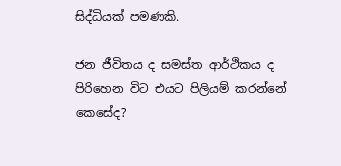සිද්ධියක් පමණකි.

ජන ජීවිතය ද සමස්ත ආර්ථිකය ද පිරිහෙන විට එයට පිලියම් කරන්නේ කෙසේද?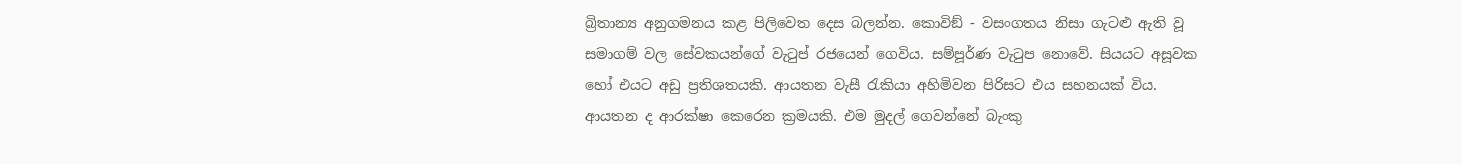බ්‍රිතාන්‍ය අනුගමනය කළ පිලිවෙත දෙස බලන්න. කොවිඞ් - වසංගතය නිසා ගැටළු ඇති වූ සමාගම් වල සේවකයන්ගේ වැටුප් රජයෙන් ගෙවිය. සම්පූර්ණ වැටුප නොවේ. සියයට අසූවක හෝ එයට අඩු ප්‍රතිශතයකි. ආයතන වැසී රැකියා අහිමිවන පිරිසට එය සහනයක් විය. ආයතන ද ආරක්ෂා කෙරෙන ක්‍රමයකි. එම මුදල් ගෙවන්නේ බැංකු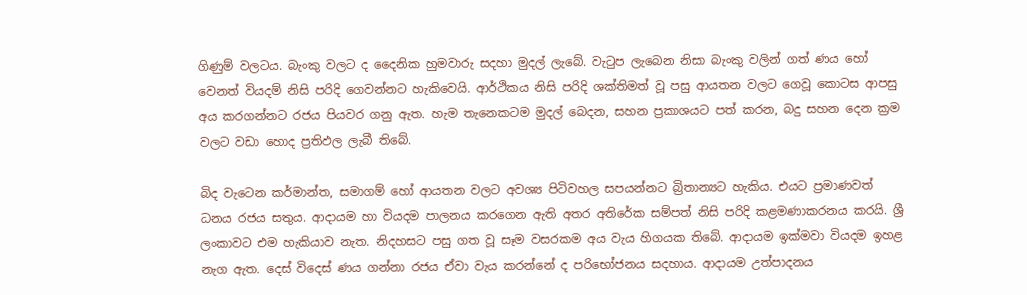ගිණුම් වලටය. බැංකු වලට ද දෛනික හුමවාරු සදහා මුදල් ලැබේ. වැටුප ලැබෙන නිසා බැංකු වලින් ගත් ණය හෝ වෙනත් වියදම් නිසි පරිදි ගෙවන්නට හැකිවෙයි. ආර්ථිකය නිසි පරිදි ශක්තිමත් වූ පසු ආයතන වලට ගෙවූ කොටස ආපසු අය කරගන්නට රජය පියවර ගනු ඇත. හැම තැනෙකටම මුදල් බෙදන, සහන ප්‍රකාශයට පත් කරන, බදු සහන දෙන ක්‍රම වලට වඩා හොද ප්‍රතිඵල ලැබී තිබේ.

බිද වැටෙන කර්මාන්ත, සමාගම් හෝ ආයතන වලට අවශ්‍ය පිටිවහල සපයන්නට බ්‍රිතාන්‍යට හැකිය. එයට ප්‍රමාණවත් ධනය රජය සතුය. ආදායම හා වියදම පාලනය කරගෙන ඇති අතර අතිරේක සම්පත් නිසි පරිදි කළමණාකරනය කරයි. ශ්‍රී ලංකාවට එම හැකියාව නැත. නිදහසට පසු ගත වූ සෑම වසරකම අය වැය හිගයක තිබේ. ආදායම ඉක්මවා වියදම ඉහළ නැග ඇත. දෙස් විදෙස් ණය ගන්නා රජය ඒවා වැය කරන්නේ ද පරිභෝජනය සදහාය. ආදායම උත්පාදනය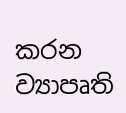කරන ව්‍යාපෘති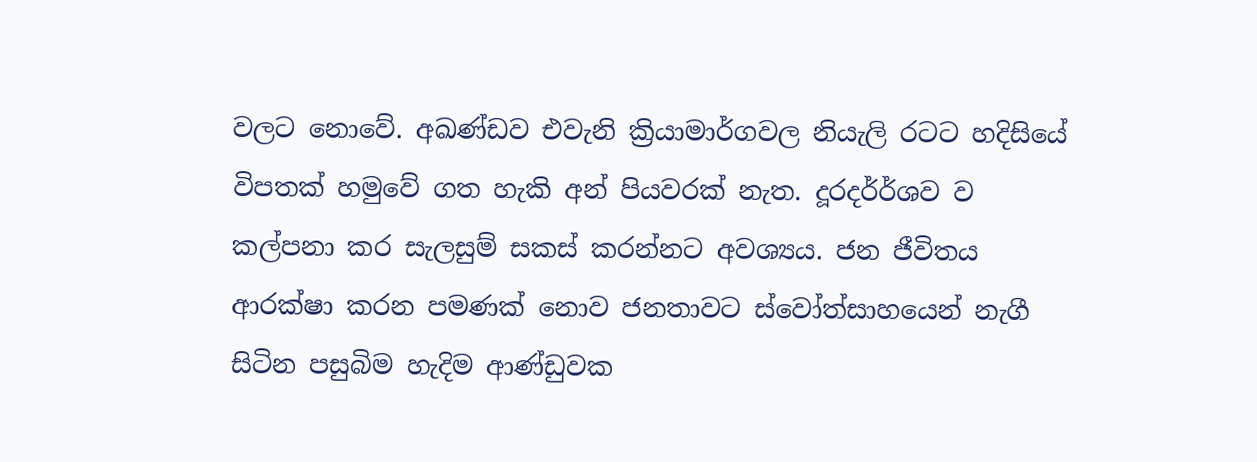වලට නොවේ. අඛණ්ඩව එවැනි ක්‍රියාමාර්ගවල නියැලි රටට හදිසියේ විපතක් හමුවේ ගත හැකි අන් පියවරක් නැත. දූරදර්ර්‍ශව ව කල්පනා කර සැලසුම් සකස් කරන්නට අවශ්‍යය. ජන ජීවිතය ආරක්ෂා කරන පමණක් නොව ජනතාවට ස්වෝත්සාහයෙන් නැගී සිටින පසුබිම හැදිම ආණ්ඩුවක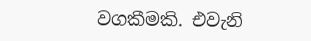වගකීමකි. එවැනි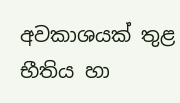අවකාශයක් තුළ භීතිය හා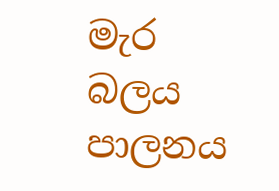මැර බලය පාලනය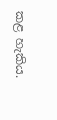කළ හැකිය.